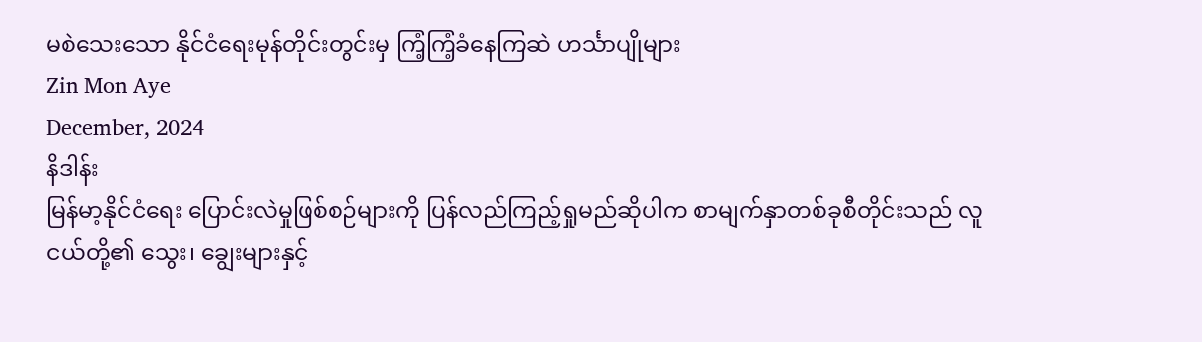မစဲသေးသော နိုင်ငံရေးမုန်တိုင်းတွင်းမှ ကြံ့ကြံ့ခံနေကြဆဲ ဟင်္သာပျိုများ
Zin Mon Aye
December, 2024
နိဒါန်း
မြန်မာ့နိုင်ငံရေး ပြောင်းလဲမှုဖြစ်စဉ်များကို ပြန်လည်ကြည့်ရှုမည်ဆိုပါက စာမျက်နှာတစ်ခုစီတိုင်းသည် လူငယ်တို့၏ သွေး၊ ချွေးများနှင့်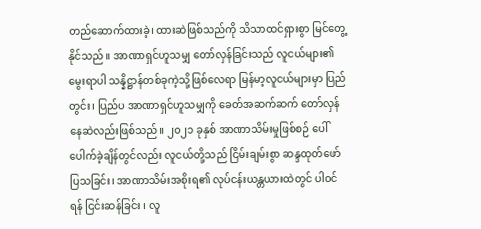တည်ဆောက်ထားခဲ့၊ ထားဆဲဖြစ်သည်ကို သိသာထင်ရှားစွာ မြင်တွေ့နိုင်သည်။ အာဏာရှင်ဟူသမျှ တော်လှန်ခြင်းသည် လူငယ်များ၏ မွေးရာပါ သန္နိဋ္ဌာန်တစ်ခုကဲ့သို့ဖြစ်လေရာ မြန်မာ့လူငယ်များမှာ ပြည်တွင်း၊ ပြည်ပ အာဏာရှင်ဟူသမျှကို ခေတ်အဆက်ဆက် တော်လှန်နေဆဲလည်းဖြစ်သည်။ ၂၀၂၁ ခုနှစ် အာဏာသိမ်းမှုဖြစ်စဉ် ပေါ်ပေါက်ခဲ့ချိန်တွင်လည်း လူငယ်တို့သည် ငြိမ်းချမ်းစွာ ဆန္ဒထုတ်ဖော်ပြသခြင်း၊ အာဏာသိမ်းအစိုးရ၏ လုပ်ငန်းယန္တယားထဲတွင် ပါဝင်ရန် ငြင်းဆန်ခြင်း ၊ လူ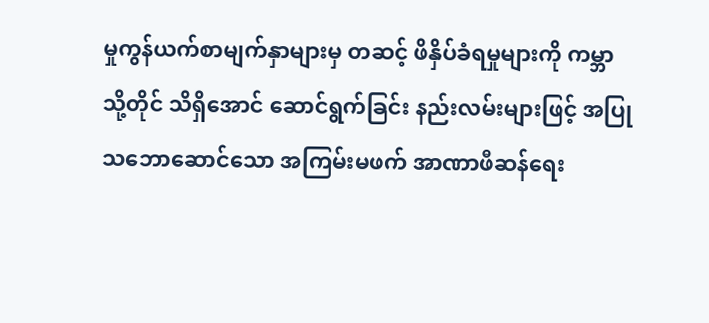မှုကွန်ယက်စာမျက်နှာများမှ တဆင့် ဖိနှိပ်ခံရမှုများကို ကမ္ဘာသို့တိုင် သိရှိအောင် ဆောင်ရွက်ခြင်း နည်းလမ်းများဖြင့် အပြုသဘောဆောင်သော အကြမ်းမဖက် အာဏာဖီဆန်ရေး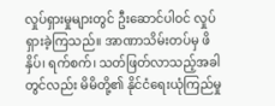လှုပ်ရှားမှုများတွင် ဦးဆောင်ပါဝင် လှုပ်ရှားခဲ့ကြသည်။ အာဏာသိမ်းတပ်မှ ဖိနှိပ်၊ ရက်စက်၊ သတ်ဖြတ်လာသည့်အခါတွင်လည်း မိမိတို့၏ နိုင်ငံရေးယုံကြည်မှု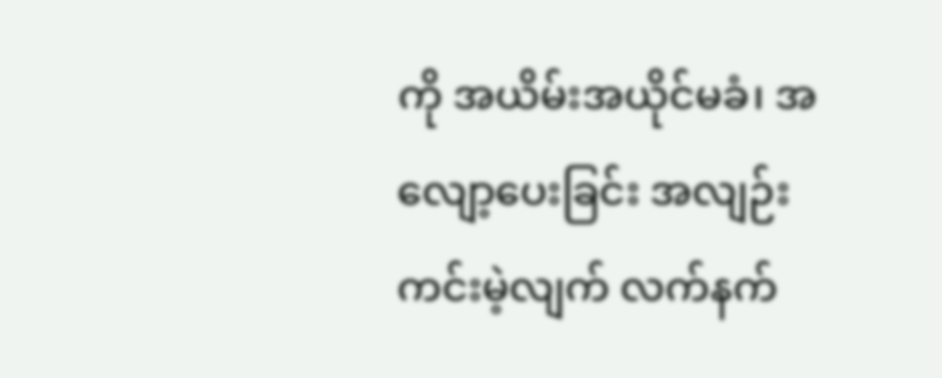ကို အယိမ်းအယိုင်မခံ၊ အလျော့ပေးခြင်း အလျဉ်းကင်းမဲ့လျက် လက်နက်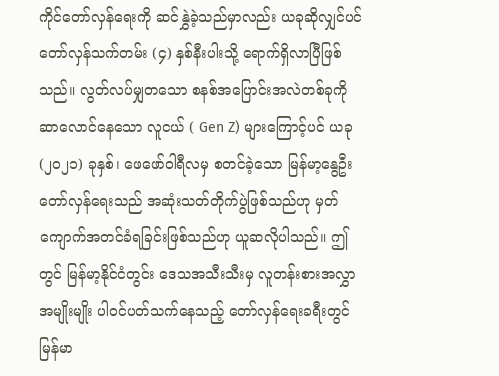ကိုင်တော်လှန်ရေးကို ဆင်နွှဲခဲ့သည်မှာလည်း ယခုဆိုလျှင်ပင် တော်လှန်သက်တမ်း (၄) နှစ်နီးပါးသို့ ရောက်ရှိလာပြီဖြစ်သည်။ လွတ်လပ်မျှတသော စနစ်အပြောင်းအလဲတစ်ခုကို ဆာလောင်နေသော လူငယ် ( Gen Z) များကြောင့်ပင် ယခု (၂၀၂၁) ခုနှစ်၊ ဖေဖော်ဝါရီလမှ စတင်ခဲ့သော မြန်မာ့နွေဦးတော်လှန်ရေးသည် အဆုံးသတ်တိုက်ပွဲဖြစ်သည်ဟု မှတ်ကျောက်အတင်ခံရခြင်းဖြစ်သည်ဟု ယူဆလိုပါသည်။ ဤတွင် မြန်မာ့နိုင်ငံတွင်း ဒေသအသီးသီးမှ လူတန်းစားအလွှာအမျိုးမျိုး ပါဝင်ပတ်သက်နေသည့် တော်လှန်ရေးခရီးတွင် မြန်မာ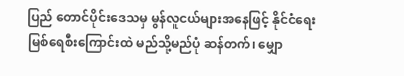ပြည် တောင်ပိုင်းဒေသမှ မွန်လူငယ်များအနေဖြင့် နိုင်ငံရေး မြစ်ရေစီးကြောင်းထဲ မည်သို့မည်ပုံ ဆန်တက်၊ မျှော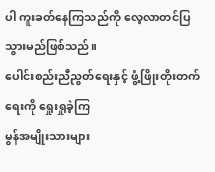ပါ ကူးခတ်နေကြသည်ကို လေ့လာတင်ပြသွားမည်ဖြစ်သည်။
ပေါင်းစည်းညီညွတ်ရေးနှင့် ဖွံ့ဖြိုးတိုးတက်ရေးကို ရှေုးရှုခဲ့ကြ
မွန်အမျိုးသားများ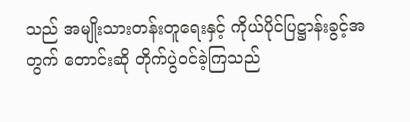သည် အမျိုးသားတန်းတူရေးနှင့် ကိုယ်ပိုင်ပြဋ္ဌာန်းခွင့်အတွက် တောင်းဆို တိုက်ပွဲဝင်ခဲ့ကြသည်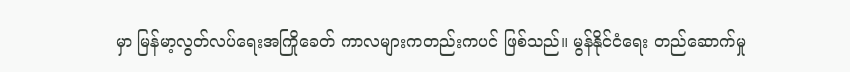မှာ မြန်မာ့လွတ်လပ်ရေးအကြိုခေတ် ကာလများကတည်းကပင် ဖြစ်သည်။ မွန်နိုင်ငံရေး တည်ဆောက်မှု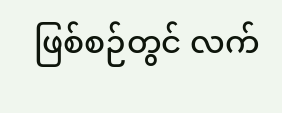ဖြစ်စဉ်တွင် လက်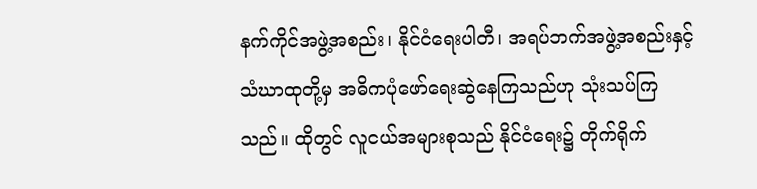နက်ကိုင်အဖွဲ့အစည်း၊ နိုင်ငံရေးပါတီ၊ အရပ်ဘက်အဖွဲ့အစည်းနှင့် သံဃာထုတို့မှ အဓိကပုံဖော်ရေးဆွဲနေကြသည်ဟု သုံးသပ်ကြသည်။ ထိုတွင် လူငယ်အများစုသည် နိုင်ငံရေး၌ တိုက်ရိုက်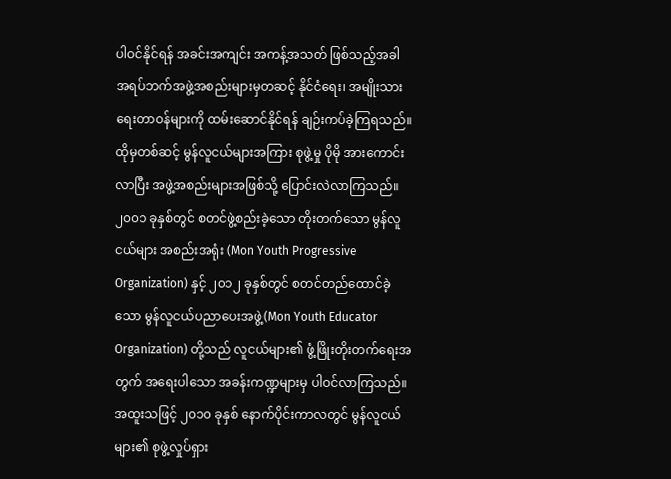ပါဝင်နိုင်ရန် အခင်းအကျင်း အကန့်အသတ် ဖြစ်သည့်အခါ အရပ်ဘက်အဖွဲ့အစည်းများမှတဆင့် နိုင်ငံရေး၊ အမျိုးသားရေးတာဝန်များကို ထမ်းဆောင်နိုင်ရန် ချဉ်းကပ်ခဲ့ကြရသည်။ ထိုမှတစ်ဆင့် မွန်လူငယ်များအကြား စုဖွဲ့မှု ပိုမို အားကောင်းလာပြီး အဖွဲ့အစည်းများအဖြစ်သို့ ပြောင်းလဲလာကြသည်။
၂၀၀၁ ခုနှစ်တွင် စတင်ဖွဲ့စည်းခဲ့သော တိုးတက်သော မွန်လူငယ်များ အစည်းအရုံး (Mon Youth Progressive Organization) နှင့် ၂၀၁၂ ခုနှစ်တွင် စတင်တည်ထောင်ခဲ့သော မွန်လူငယ်ပညာပေးအဖွဲ့(Mon Youth Educator Organization) တို့သည် လူငယ်များ၏ ဖွံ့ဖြိုးတိုးတက်ရေးအတွက် အရေးပါသော အခန်းကဏ္ဍများမှ ပါဝင်လာကြသည်။ အထူးသဖြင့် ၂၀၁၀ ခုနှစ် နောက်ပိုင်းကာလတွင် မွန်လူငယ်များ၏ စုဖွဲ့လှုပ်ရှား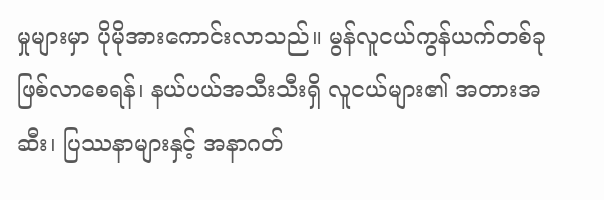မှုများမှာ ပိုမိုအားကောင်းလာသည်။ မွန်လူငယ်ကွန်ယက်တစ်ခုဖြစ်လာစေရန်၊ နယ်ပယ်အသီးသီးရှိ လူငယ်များ၏ အတားအဆီး၊ ပြဿနာများနှင့် အနာဂတ်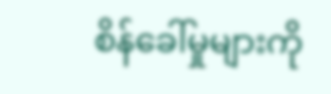စိန်ခေါ်မှုများကို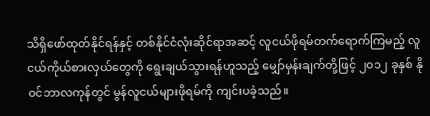သိရှိဖော်ထုတ်နိုင်ရန်နှင့် တစ်နိုင်ငံလုံးဆိုင်ရာအဆင့် လူငယ်ဖိုရမ်တက်ရောက်ကြမည့် လူငယ်ကိုယ်စားလှယ်တွေကို ရွေးချယ်သွားရန်ဟူသည့် မျှော်မှန်းချက်တို့ဖြင့် ၂၀၁၂ ခုနှစ် နိုဝင်ဘာလကုန်တွင် မွန်လူငယ်များဖိုရမ်ကို ကျင်းပခဲ့သည်။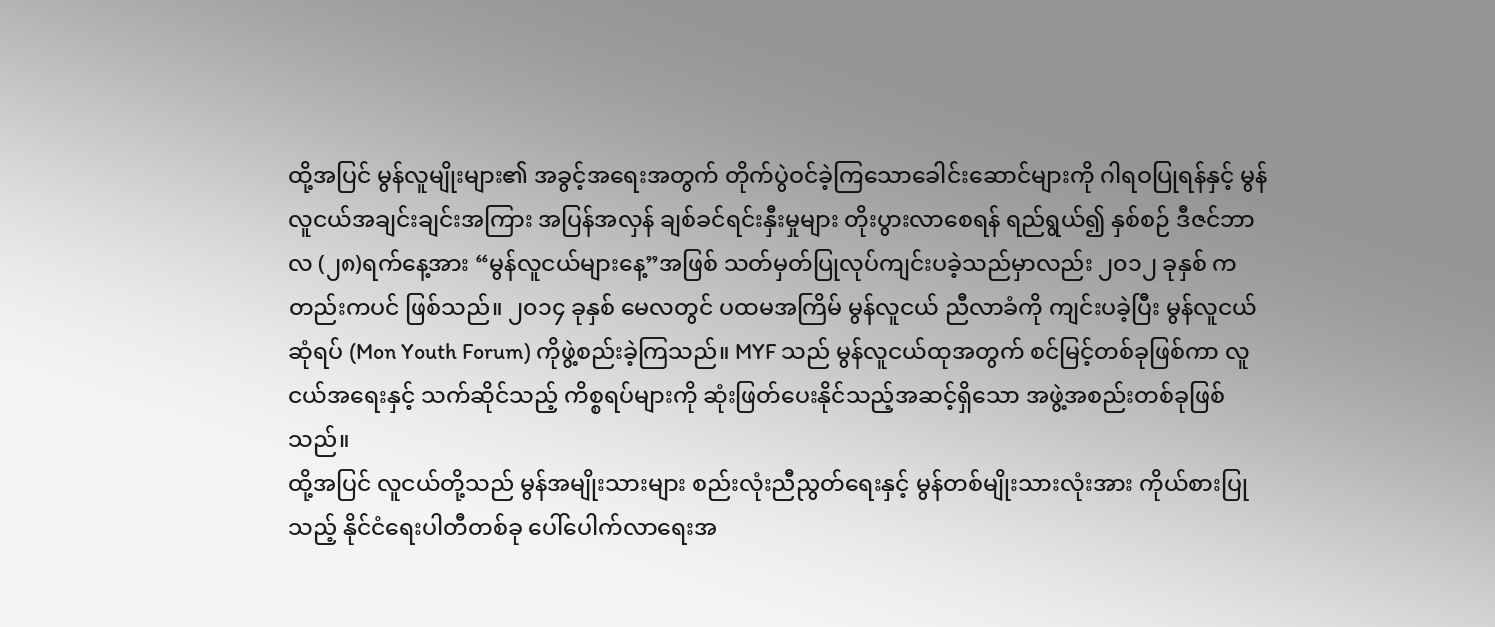ထို့အပြင် မွန်လူမျိုးများ၏ အခွင့်အရေးအတွက် တိုက်ပွဲဝင်ခဲ့ကြသောခေါင်းဆောင်များကို ဂါရဝပြုရန်နှင့် မွန်လူငယ်အချင်းချင်းအကြား အပြန်အလှန် ချစ်ခင်ရင်းနှီးမှုများ တိုးပွားလာစေရန် ရည်ရွယ်၍ နှစ်စဉ် ဒီဇင်ဘာလ (၂၈)ရက်နေ့အား “မွန်လူငယ်များနေ့”အဖြစ် သတ်မှတ်ပြုလုပ်ကျင်းပခဲ့သည်မှာလည်း ၂၀၁၂ ခုနှစ် ကတည်းကပင် ဖြစ်သည်။ ၂၀၁၄ ခုနှစ် မေလတွင် ပထမအကြိမ် မွန်လူငယ် ညီလာခံကို ကျင်းပခဲ့ပြီး မွန်လူငယ်ဆုံရပ် (Mon Youth Forum) ကိုဖွဲ့စည်းခဲ့ကြသည်။ MYF သည် မွန်လူငယ်ထုအတွက် စင်မြင့်တစ်ခုဖြစ်ကာ လူငယ်အရေးနှင့် သက်ဆိုင်သည့် ကိစ္စရပ်များကို ဆုံးဖြတ်ပေးနိုင်သည့်အဆင့်ရှိသော အဖွဲ့အစည်းတစ်ခုဖြစ်သည်။
ထို့အပြင် လူငယ်တို့သည် မွန်အမျိုးသားများ စည်းလုံးညီညွတ်ရေးနှင့် မွန်တစ်မျိုးသားလုံးအား ကိုယ်စားပြုသည့် နိုင်ငံရေးပါတီတစ်ခု ပေါ်ပေါက်လာရေးအ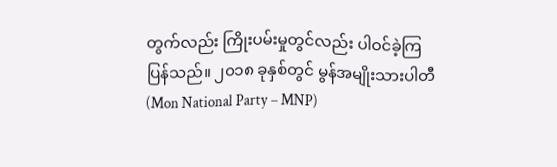တွက်လည်း ကြိုးပမ်းမှုတွင်လည်း ပါဝင်ခဲ့ကြပြန်သည်။ ၂၀၁၈ ခုနှစ်တွင် မွန်အမျိုးသားပါတီ (Mon National Party – MNP)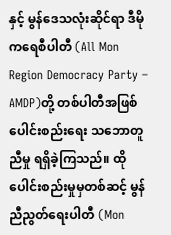နှင့် မွန်ဒေသလုံးဆိုင်ရာ ဒီမိုကရေစီပါတီ (All Mon Region Democracy Party – AMDP)တို့ တစ်ပါတီအဖြစ် ပေါင်းစည်းရေး သဘောတူညီမှု ရရှိခဲ့ကြသည်။ ထိုပေါင်းစည်းမှုမှတစ်ဆင့် မွန်ညီညွတ်ရေးပါတီ (Mon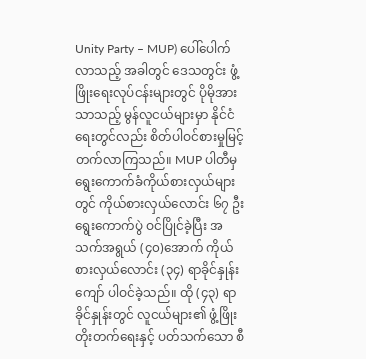Unity Party – MUP) ပေါ်ပေါက်လာသည့် အခါတွင် ဒေသတွင်း ဖွံ့ဖြိုးရေးလုပ်ငန်းများတွင် ပိုမိုအားသာသည့် မွန်လူငယ်များမှာ နိုင်ငံရေးတွင်လည်း စိတ်ပါဝင်စားမှုမြင့်တက်လာကြသည်။ MUP ပါတီမှ ရွေးကောက်ခံကိုယ်စားလှယ်များတွင် ကိုယ်စားလှယ်လောင်း ၆၇ ဦး ရွေးကောက်ပွဲ ဝင်ပြိုင်ခဲ့ပြီး အသက်အရွယ် (၄၀)အောက် ကိုယ်စားလှယ်လောင်း (၃၄) ရာခိုင်နှုန်းကျော် ပါဝင်ခဲ့သည်။ ထို (၄၃) ရာခိုင်နှုန်းတွင် လူငယ်များ၏ ဖွံ့ဖြိုးတိုးတက်ရေးနှင့် ပတ်သက်သော စီ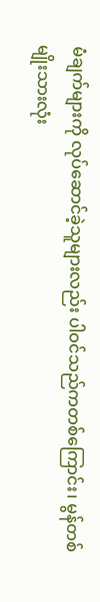မံချက်များကို လုပ်ဆောင်ခဲ့သူများလည်း ပါဝင်သည်ကတစ်ကြောင်း၊ မွန်တစ်မျိုးသားလုံး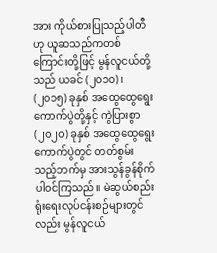အား ကိုယ်စားပြုသည့်ပါတီဟု ယူဆသည်ကတစ်ကြောင်းတို့ဖြင့် မွန်လူငယ်တို့သည် ယခင် (၂၀၁၀) ၊ (၂၀၁၅) ခုနှစ် အထွေထွေရွေးကောက်ပွဲတို့နှင့် ကွဲပြားစွာ (၂၀၂၀) ခုနှစ် အထွေထွေရွေးကောက်ပွဲတွင် တတ်စွမ်းသည့်ဘက်မှ အားသွန်ခွန်စိုက် ပါဝင်ကြသည်။ မဲဆွယ်စည်းရုံးရေးလုပ်ငန်းစဉ်များတွင်လည်း မွန်လူငယ်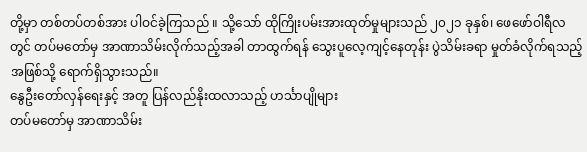တို့မှာ တစ်တပ်တစ်အား ပါဝင်ခဲ့ကြသည် ။ သို့သော် ထိုကြိုးပမ်းအားထုတ်မှုများသည် ၂၀၂၁ ခုနှစ်၊ ဖေဖော်ဝါရီလတွင် တပ်မတော်မှ အာဏာသိမ်းလိုက်သည့်အခါ တာထွက်ရန် သွေးပူလေ့ကျင့်နေတုန်း ပွဲသိမ်းခရာ မှုတ်ခံလိုက်ရသည့် အဖြစ်သို့ ရောက်ရှိသွားသည်။
နွေဦးတော်လှန်ရေးနှင့် အတူ ပြန်လည်နိုးထလာသည့် ဟင်္သာပျိုများ
တပ်မတော်မှ အာဏာသိမ်း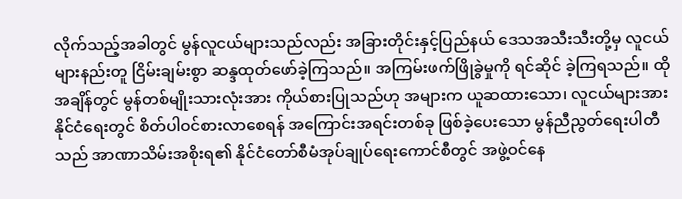လိုက်သည့်အခါတွင် မွန်လူငယ်များသည်လည်း အခြားတိုင်းနှင့်ပြည်နယ် ဒေသအသီးသီးတို့မှ လူငယ်များနည်းတူ ငြိမ်းချမ်းစွာ ဆန္ဒထုတ်ဖော်ခဲ့ကြသည်။ အကြမ်းဖက်ဖြိုခွဲမှုကို ရင်ဆိုင် ခဲ့ကြရသည်။ ထိုအချိန်တွင် မွန်တစ်မျိုးသားလုံးအား ကိုယ်စားပြုသည်ဟု အများက ယူဆထားသော၊ လူငယ်များအား နိုင်ငံရေးတွင် စိတ်ပါဝင်စားလာစေရန် အကြောင်းအရင်းတစ်ခု ဖြစ်ခဲ့ပေးသော မွန်ညီညွတ်ရေးပါတီသည် အာဏာသိမ်းအစိုးရ၏ နိုင်ငံတော်စီမံအုပ်ချုပ်ရေးကောင်စီတွင် အဖွဲ့ဝင်နေ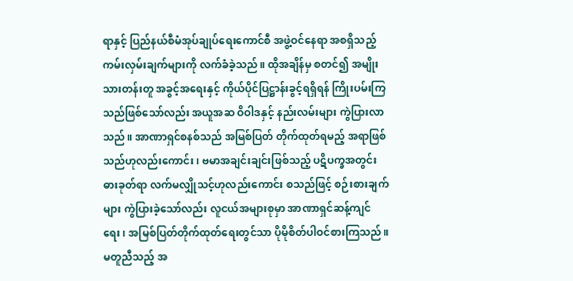ရာနှင့် ပြည်နယ်စီမံအုပ်ချုပ်ရေးကောင်စီ အဖွဲ့ဝင်နေရာ အစရှိသည့် ကမ်းလှမ်းချက်များကို လက်ခံခဲ့သည်။ ထိုအချိန်မှ စတင်၍ အမျိုးသားတန်းတူ အခွင့်အရေးနှင့် ကိုယ်ပိုင်ပြဋ္ဌာန်းခွင့်ရရှိရန် ကြိုးပမ်းကြသည်ဖြစ်သော်လည်း အယူအဆ ဝိဝါဒနှင့် နည်းလမ်းများ ကွဲပြားလာသည်။ အာဏာရှင်စနစ်သည် အမြစ်ပြတ် တိုက်ထုတ်ရမည့် အရာဖြစ်သည်ဟုလည်းကောင်း ၊ ဗမာအချင်းချင်းဖြစ်သည့် ပဋိပက္ခအတွင်း ဓားခုတ်ရာ လက်မလျှိုသင့်ဟုလည်းကောင်း စသည်ဖြင့် စဉ်းစားချက်များ ကွဲပြားခဲ့သော်လည်း လူငယ်အများစုမှာ အာဏာရှင်ဆန့်ကျင်ရေး၊ အမြစ်ပြတ်တိုက်ထုတ်ရေးတွင်သာ ပိုမိုစိတ်ပါဝင်စားကြသည်။ မတူညီသည့် အ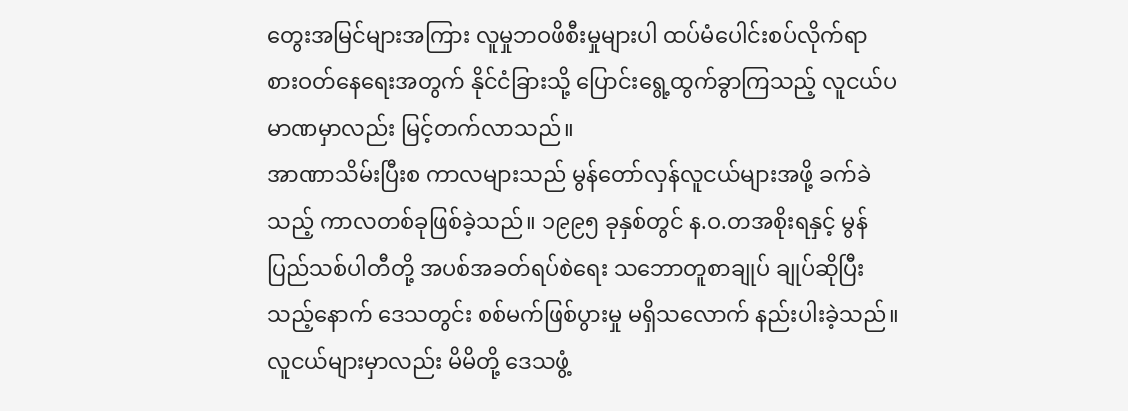တွေးအမြင်များအကြား လူမှုဘဝဖိစီးမှုများပါ ထပ်မံပေါင်းစပ်လိုက်ရာ စားဝတ်နေရေးအတွက် နိုင်ငံခြားသို့ ပြောင်းရွေ့ထွက်ခွာကြသည့် လူငယ်ပမာဏမှာလည်း မြင့်တက်လာသည်။
အာဏာသိမ်းပြီးစ ကာလများသည် မွန်တော်လှန်လူငယ်များအဖို့ ခက်ခဲသည့် ကာလတစ်ခုဖြစ်ခဲ့သည်။ ၁၉၉၅ ခုနှစ်တွင် န.ဝ.တအစိုးရနှင့် မွန်ပြည်သစ်ပါတီတို့ အပစ်အခတ်ရပ်စဲရေး သဘောတူစာချုပ် ချုပ်ဆိုပြီးသည့်နောက် ဒေသတွင်း စစ်မက်ဖြစ်ပွားမှု မရှိသလောက် နည်းပါးခဲ့သည်။ လူငယ်များမှာလည်း မိမိတို့ ဒေသဖွံ့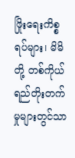ဖြိုးရေးကိစ္စရပ်များ၊ မိမိတို့ တစ်ကိုယ်ရည်တိုးတက်မှုများတွင်သာ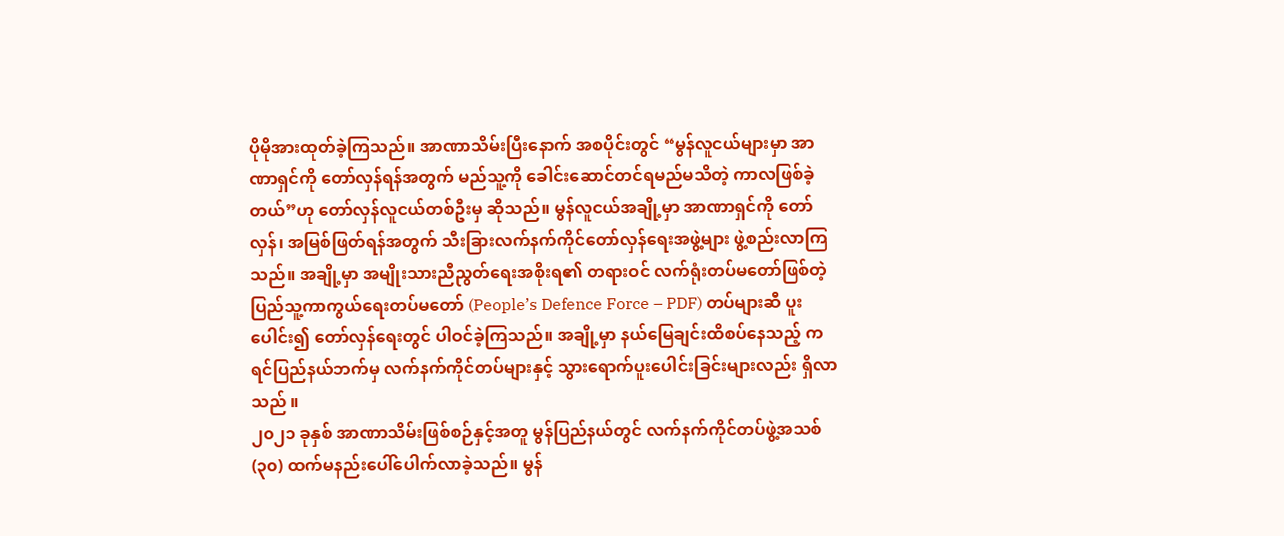ပိုမိုအားထုတ်ခဲ့ကြသည်။ အာဏာသိမ်းပြီးနောက် အစပိုင်းတွင် “မွန်လူငယ်များမှာ အာဏာရှင်ကို တော်လှန်ရန်အတွက် မည်သူ့ကို ခေါင်းဆောင်တင်ရမည်မသိတဲ့ ကာလဖြစ်ခဲ့တယ်”ဟု တော်လှန်လူငယ်တစ်ဦးမှ ဆိုသည်။ မွန်လူငယ်အချို့မှာ အာဏာရှင်ကို တော်လှန်၊ အမြစ်ဖြတ်ရန်အတွက် သီးခြားလက်နက်ကိုင်တော်လှန်ရေးအဖွဲ့များ ဖွဲ့စည်းလာကြသည်။ အချို့မှာ အမျိုးသားညီညွတ်ရေးအစိုးရ၏ တရားဝင် လက်ရုံးတပ်မတော်ဖြစ်တဲ့ ပြည်သူ့ကာကွယ်ရေးတပ်မတော် (People’s Defence Force – PDF) တပ်များဆီ ပူးပေါင်း၍ တော်လှန်ရေးတွင် ပါဝင်ခဲ့ကြသည်။ အချို့မှာ နယ်မြေချင်းထိစပ်နေသည့် ကရင်ပြည်နယ်ဘက်မှ လက်နက်ကိုင်တပ်များနှင့် သွားရောက်ပူးပေါင်းခြင်းများလည်း ရှိလာသည် ။
၂၀၂၁ ခုနှစ် အာဏာသိမ်းဖြစ်စဉ်နှင့်အတူ မွန်ပြည်နယ်တွင် လက်နက်ကိုင်တပ်ဖွဲ့အသစ် (၃၀) ထက်မနည်းပေါ်ပေါက်လာခဲ့သည်။ မွန်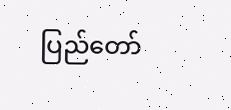ပြည်တော်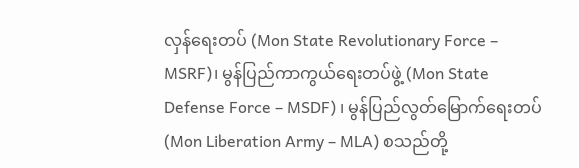လှန်ရေးတပ် (Mon State Revolutionary Force – MSRF)၊ မွန်ပြည်ကာကွယ်ရေးတပ်ဖွဲ့ (Mon State Defense Force – MSDF) ၊ မွန်ပြည်လွတ်မြောက်ရေးတပ် (Mon Liberation Army – MLA) စသည်တို့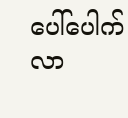ပေါ်ပေါက်လာ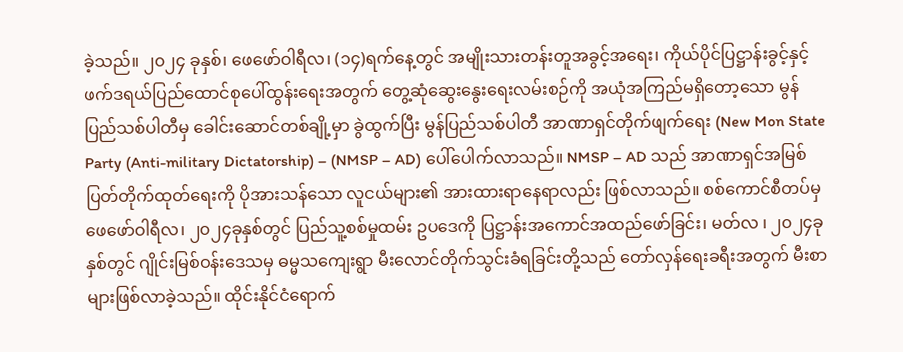ခဲ့သည်။ ၂၀၂၄ ခုနှစ်၊ ဖေဖော်ဝါရီလ၊ (၁၄)ရက်နေ့တွင် အမျိုးသားတန်းတူအခွင့်အရေး၊ ကိုယ်ပိုင်ပြဋ္ဌာန်းခွင့်နှင့် ဖက်ဒရယ်ပြည်ထောင်စုပေါ်ထွန်းရေးအတွက် တွေ့ဆုံဆွေးနွေးရေးလမ်းစဉ်ကို အယုံအကြည်မရှိတော့သော မွန်ပြည်သစ်ပါတီမှ ခေါင်းဆောင်တစ်ချို့မှာ ခွဲထွက်ပြီး မွန်ပြည်သစ်ပါတီ အာဏာရှင်တိုက်ဖျက်ရေး (New Mon State Party (Anti-military Dictatorship) – (NMSP – AD) ပေါ်ပေါက်လာသည်။ NMSP – AD သည် အာဏာရှင်အမြစ်ပြတ်တိုက်ထုတ်ရေးကို ပိုအားသန်သော လူငယ်များ၏ အားထားရာနေရာလည်း ဖြစ်လာသည်။ စစ်ကောင်စီတပ်မှ ဖေဖော်ဝါရီလ၊ ၂၀၂၄ခုနှစ်တွင် ပြည်သူ့စစ်မှုထမ်း ဥပဒေကို ပြဋ္ဌာန်းအကောင်အထည်ဖော်ခြင်း၊ မတ်လ ၊ ၂၀၂၄ခုနှစ်တွင် ဂျိုင်းမြစ်ဝန်းဒေသမှ ဓမ္မသကျေးရွာ မီးလောင်တိုက်သွင်းခံရခြင်းတို့သည် တော်လှန်ရေးခရီးအတွက် မီးစာများဖြစ်လာခဲ့သည်။ ထိုင်းနိုင်ငံရောက်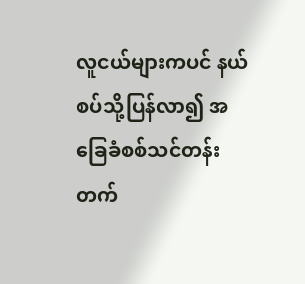လူငယ်များကပင် နယ်စပ်သို့ပြန်လာ၍ အခြေခံစစ်သင်တန်း တက်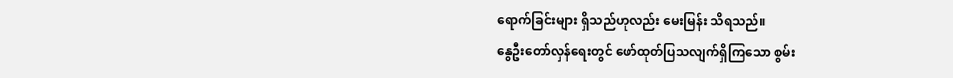ရောက်ခြင်းများ ရှိသည်ဟုလည်း မေးမြန်း သိရသည်။
နွေဦးတော်လှန်ရေးတွင် ဖော်ထုတ်ပြသလျက်ရှိကြသော စွမ်း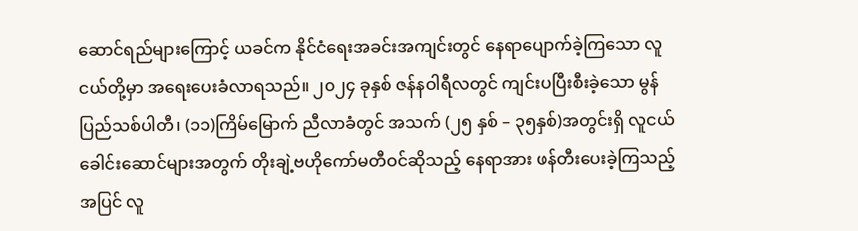ဆောင်ရည်များကြောင့် ယခင်က နိုင်ငံရေးအခင်းအကျင်းတွင် နေရာပျောက်ခဲ့ကြသော လူငယ်တို့မှာ အရေးပေးခံလာရသည်။ ၂၀၂၄ ခုနှစ် ဇန်နဝါရီလတွင် ကျင်းပပြီးစီးခဲ့သော မွန်ပြည်သစ်ပါတီ၊ (၁၁)ကြိမ်မြောက် ညီလာခံတွင် အသက် (၂၅ နှစ် – ၃၅နှစ်)အတွင်းရှိ လူငယ်ခေါင်းဆောင်များအတွက် တိုးချဲ့ဗဟိုကော်မတီဝင်ဆိုသည့် နေရာအား ဖန်တီးပေးခဲ့ကြသည့်အပြင် လူ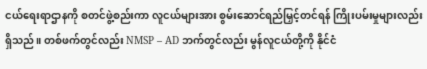ငယ်ရေးရာဌာနကို စတင်ဖွဲ့စည်းကာ လူငယ်များအား စွမ်းဆောင်ရည်မြှင့်တင်ရန် ကြိုးပမ်းမှုများလည်း ရှိသည်။ တစ်ဖက်တွင်လည်း NMSP – AD ဘက်တွင်လည်း မွန်လူငယ်တို့ကို နိုင်ငံ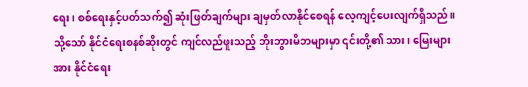ရေး၊ စစ်ရေးနှင့်ပတ်သက်၍ ဆုံးဖြတ်ချက်များ ချမှတ်လာနိုင်စေရန် လေ့ကျင့်ပေးလျက်ရှိသည်။
သို့သော် နိုင်ငံရေးစနစ်ဆိုးတွင် ကျင်လည်ဖူးသည့် ဘိုးဘွားမိဘများမှာ ၎င်းတို့၏ သား၊ မြေးများအား နိုင်ငံရေး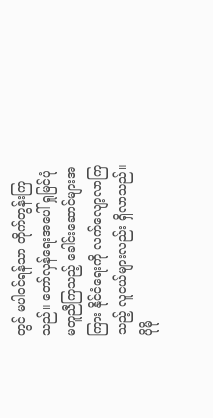တွင် မပါဝင်ရန်သာ တိုက်တွန်းကြသည်။ တော်လှန်ရေးအပေါ် ရှုမြင်ပုံ မတူညီကြသည့် ခေါင်းဆောင်များအကြား နိုင်ငံရေးကို လက်လျော့လာကြသည့် လူငယ်များလည်း ရှိလာသည်။ ပိုမို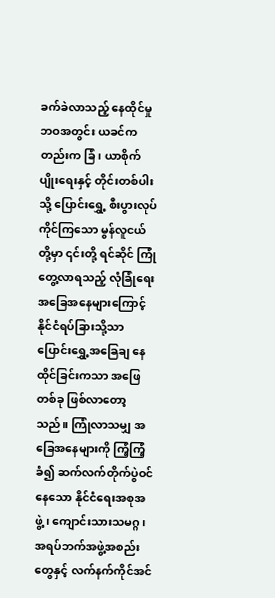ခက်ခဲလာသည့် နေထိုင်မှု ဘဝအတွင်း ယခင်ကတည်းက ခြံ၊ ယာစိုက်ပျိုးရေးနှင့် တိုင်းတစ်ပါးသို့ ပြောင်းရွှေ့ စီးပွားလုပ်ကိုင်ကြသော မွန်လူငယ်တို့မှာ ၎င်းတို့ ရင်ဆိုင် ကြုံတွေ့လာရသည့် လုံခြုံရေးအခြေအနေများကြောင့် နိုင်ငံရပ်ခြားသို့သာ ပြောင်းရွှေ့အခြေချ နေထိုင်ခြင်းကသာ အဖြေတစ်ခု ဖြစ်လာတော့သည်။ ကြုံလာသမျှ အခြေအနေများကို ကြံ့ကြံ့ခံ၍ ဆက်လက်တိုက်ပွဲဝင်နေသော နိုင်ငံရေးအစုအဖွဲ့၊ ကျောင်းသားသမဂ္ဂ၊ အရပ်ဘက်အဖွဲ့အစည်းတွေနှင့် လက်နက်ကိုင်အင်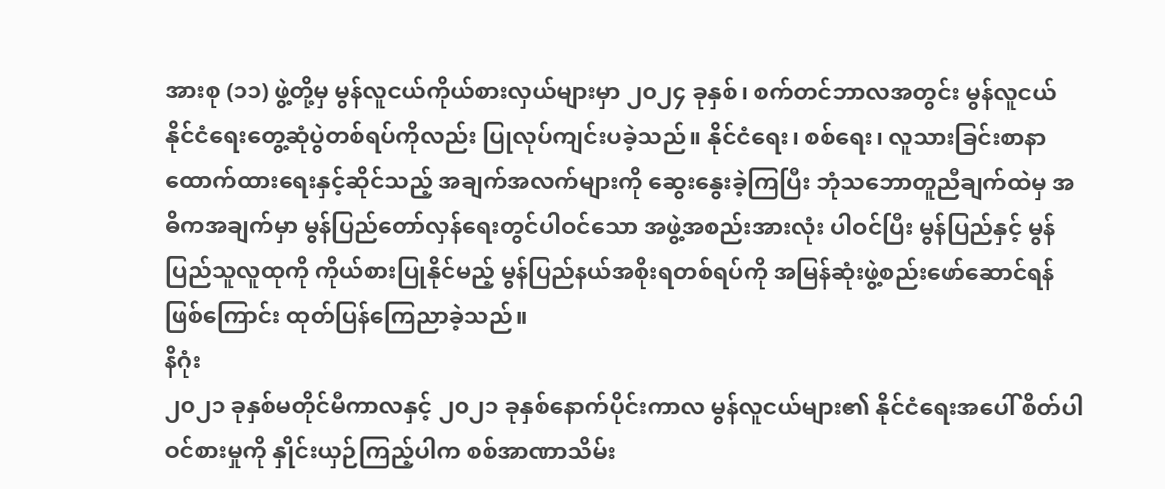အားစု (၁၁) ဖွဲ့တို့မှ မွန်လူငယ်ကိုယ်စားလှယ်များမှာ ၂၀၂၄ ခုနှစ်၊ စက်တင်ဘာလအတွင်း မွန်လူငယ်နိုင်ငံရေးတွေ့ဆုံပွဲတစ်ရပ်ကိုလည်း ပြုလုပ်ကျင်းပခဲ့သည်။ နိုင်ငံရေး၊ စစ်ရေး၊ လူသားခြင်းစာနာထောက်ထားရေးနှင့်ဆိုင်သည့် အချက်အလက်များကို ဆွေးနွေးခဲ့ကြပြီး ဘုံသဘောတူညီချက်ထဲမှ အဓိကအချက်မှာ မွန်ပြည်တော်လှန်ရေးတွင်ပါဝင်သော အဖွဲ့အစည်းအားလုံး ပါဝင်ပြီး မွန်ပြည်နှင့် မွန်ပြည်သူလူထုကို ကိုယ်စားပြုနိုင်မည့် မွန်ပြည်နယ်အစိုးရတစ်ရပ်ကို အမြန်ဆုံးဖွဲ့စည်းဖော်ဆောင်ရန်ဖြစ်ကြောင်း ထုတ်ပြန်ကြေညာခဲ့သည်။
နိဂုံး
၂၀၂၁ ခုနှစ်မတိုင်မီကာလနှင့် ၂၀၂၁ ခုနှစ်နောက်ပိုင်းကာလ မွန်လူငယ်များ၏ နိုင်ငံရေးအပေါ် စိတ်ပါဝင်စားမှုကို နှိုင်းယှဉ်ကြည့်ပါက စစ်အာဏာသိမ်း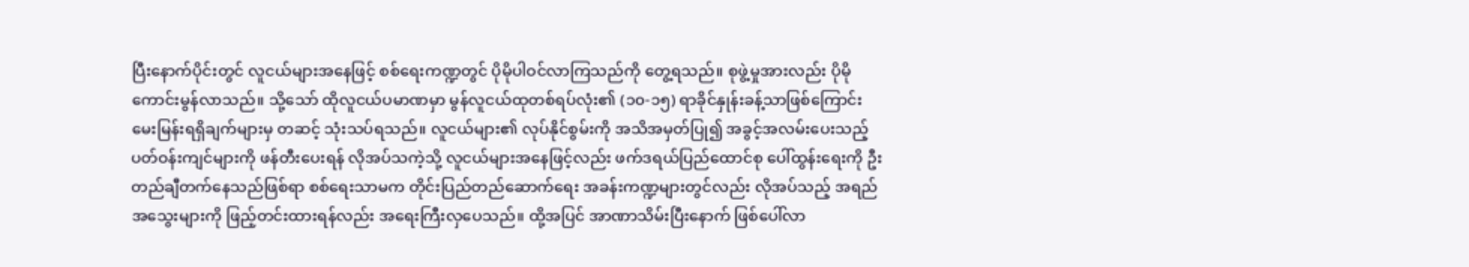ပြီးနောက်ပိုင်းတွင် လူငယ်များအနေဖြင့် စစ်ရေးကဏ္ဍတွင် ပိုမိုပါဝင်လာကြသည်ကို တွေ့ရသည်။ စုဖွဲ့မှုအားလည်း ပိုမိုကောင်းမွန်လာသည်။ သို့သော် ထိုလူငယ်ပမာဏမှာ မွန်လူငယ်ထုတစ်ရပ်လုံး၏ (၁၀-၁၅) ရာခိုင်နှုန်းခန့်သာဖြစ်ကြောင်း မေးမြန်းရရှိချက်များမှ တဆင့် သုံးသပ်ရသည်။ လူငယ်များ၏ လုပ်နိုင်စွမ်းကို အသိအမှတ်ပြု၍ အခွင့်အလမ်းပေးသည့် ပတ်ဝန်းကျင်များကို ဖန်တီးပေးရန် လိုအပ်သကဲ့သို့ လူငယ်များအနေဖြင့်လည်း ဖက်ဒရယ်ပြည်ထောင်စု ပေါ်ထွန်းရေးကို ဦးတည်ချီတက်နေသည်ဖြစ်ရာ စစ်ရေးသာမက တိုင်းပြည်တည်ဆောက်ရေး အခန်းကဏ္ဍများတွင်လည်း လိုအပ်သည့် အရည်အသွေးများကို ဖြည့်တင်းထားရန်လည်း အရေးကြီးလှပေသည်။ ထို့အပြင် အာဏာသိမ်းပြီးနောက် ဖြစ်ပေါ်လာ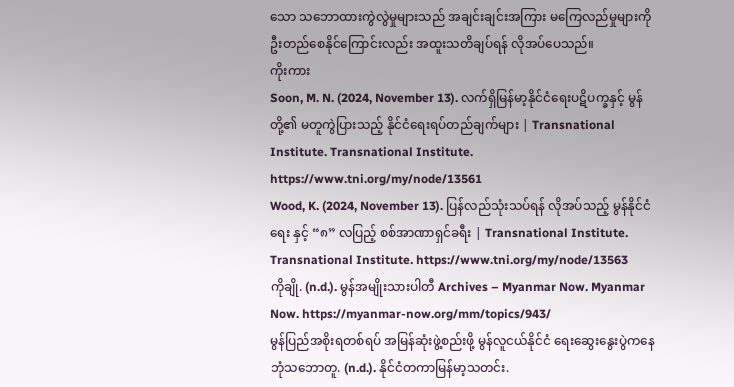သော သဘောထားကွဲလွဲမှုများသည် အချင်းချင်းအကြား မကြေလည်မှုများကို ဦးတည်စေနိုင်ကြောင်းလည်း အထူးသတိချပ်ရန် လိုအပ်ပေသည်။
ကိုးကား
Soon, M. N. (2024, November 13). လက်ရှိမြန်မာ့နိုင်ငံရေးပဋိပက္ခနှင့် မွန်တို့၏ မတူကွဲပြားသည့် နိုင်ငံရေးရပ်တည်ချက်များ | Transnational Institute. Transnational Institute. https://www.tni.org/my/node/13561
Wood, K. (2024, November 13). ပြန်လည်သုံးသပ်ရန် လိုအပ်သည့် မွန်နိုင်ငံရေး နှင့် “၈” လပြည့် စစ်အာဏာရှင်ခရီး | Transnational Institute. Transnational Institute. https://www.tni.org/my/node/13563
ကိုချို. (n.d.). မွန်အမျိုးသားပါတီ Archives – Myanmar Now. Myanmar Now. https://myanmar-now.org/mm/topics/943/
မွန်ပြည်အစိုးရတစ်ရပ် အမြန်ဆုံးဖွဲ့စည်းဖို့ မွန်လူငယ်နိုင်ငံ ရေးဆွေးနွေးပွဲကနေ ဘုံသဘောတူ. (n.d.). နိုင်ငံတကာမြန်မာ့သတင်း.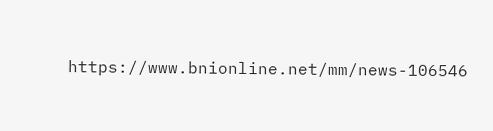https://www.bnionline.net/mm/news-106546